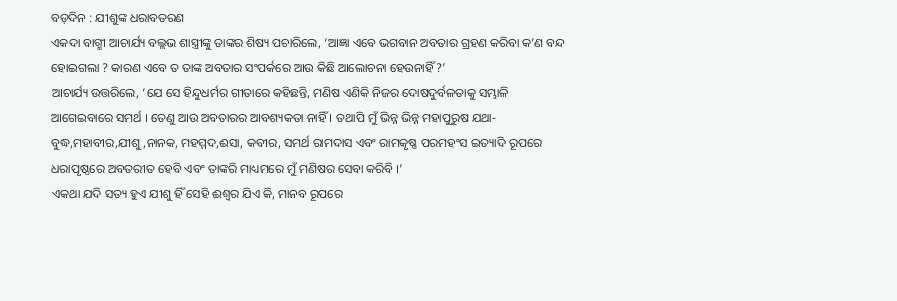ବଡ଼ଦିନ : ଯୀଶୁଙ୍କ ଧରାବତରଣ
ଏକଦା ବାଗ୍ମୀ ଆଚାର୍ଯ୍ୟ ବଲ୍ଲଭ ଶାସ୍ତ୍ରୀଙ୍କୁ ତାଙ୍କର ଶିଷ୍ୟ ପଚାରିଲେ, ‘ଆଜ୍ଞା ଏବେ ଭଗବାନ ଅବତାର ଗ୍ରହଣ କରିବା କ’ଣ ବନ୍ଦ ହୋଇଗଲା ? କାରଣ ଏବେ ତ ତାଙ୍କ ଅବତାର ସଂପର୍କରେ ଆଉ କିଛି ଆଲୋଚନା ହେଉନାହିଁ ?’
ଆଚାର୍ଯ୍ୟ ଉତ୍ତରିଲେ, ‘ଯେ ସେ ହିନ୍ଦୁଧର୍ମର ଗୀତାରେ କହିଛନ୍ତି, ମଣିଷ ଏଣିକି ନିଜର ଦୋଷଦୁର୍ବଳତାକୁ ସମ୍ଭାଳି ଆଗେଇବାରେ ସମର୍ଥ । ତେଣୁ ଆଉ ଅବତାରର ଆବଶ୍ୟକତା ନାହିଁ । ତଥାପି ମୁଁ ଭିନ୍ନ ଭିନ୍ନ ମହାପୁରୁଷ ଯଥା- ବୁଦ୍ଧ,ମହାବୀର,ଯୀଶୁ,ନାନକ, ମହମ୍ମଦ,ଈସା, କବୀର, ସମର୍ଥ ରାମଦାସ ଏବଂ ରାମକୃଷ୍ଣ ପରମହଂସ ଇତ୍ୟାଦି ରୂପରେ ଧରାପୃଷ୍ଠରେ ଅବତରୀତ ହେବି ଏବଂ ତାଙ୍କରି ମାଧ୍ୟମରେ ମୁଁ ମଣିଷର ସେବା କରିବି ।’
ଏକଥା ଯଦି ସତ୍ୟ ହୁଏ ଯୀଶୁ ହିଁ ସେହି ଈଶ୍ୱର ଯିଏ କି, ମାନବ ରୂପରେ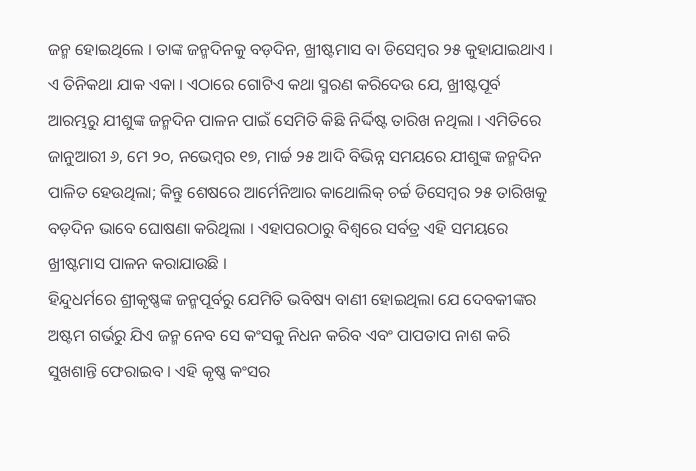ଜନ୍ମ ହୋଇଥିଲେ । ତାଙ୍କ ଜନ୍ମଦିନକୁ ବଡ଼ଦିନ, ଖ୍ରୀଷ୍ଟମାସ ବା ଡିସେମ୍ବର ୨୫ କୁହାଯାଇଥାଏ । ଏ ତିନିକଥା ଯାକ ଏକା । ଏଠାରେ ଗୋଟିଏ କଥା ସ୍ମରଣ କରିଦେଉ ଯେ, ଖ୍ରୀଷ୍ଟପୂର୍ବ ଆରମ୍ଭରୁ ଯୀଶୁଙ୍କ ଜନ୍ମଦିନ ପାଳନ ପାଇଁ ସେମିତି କିଛି ନିର୍ଦ୍ଦିଷ୍ଟ ତାରିଖ ନଥିଲା । ଏମିତିରେ ଜାନୁଆରୀ ୬, ମେ ୨୦, ନଭେମ୍ବର ୧୭, ମାର୍ଚ୍ଚ ୨୫ ଆଦି ବିଭିନ୍ନ ସମୟରେ ଯୀଶୁଙ୍କ ଜନ୍ମଦିନ ପାଳିତ ହେଉଥିଲା; କିନ୍ତୁ ଶେଷରେ ଆର୍ମେନିଆର କାଥୋଲିକ୍ ଚର୍ଚ୍ଚ ଡିସେମ୍ବର ୨୫ ତାରିଖକୁ ବଡ଼ଦିନ ଭାବେ ଘୋଷଣା କରିଥିଲା । ଏହାପରଠାରୁ ବିଶ୍ୱରେ ସର୍ବତ୍ର ଏହି ସମୟରେ ଖ୍ରୀଷ୍ଟମାସ ପାଳନ କରାଯାଉଛି ।
ହିନ୍ଦୁଧର୍ମରେ ଶ୍ରୀକୃଷ୍ଣଙ୍କ ଜନ୍ମପୂର୍ବରୁ ଯେମିତି ଭବିଷ୍ୟ ବାଣୀ ହୋଇଥିଲା ଯେ ଦେବକୀଙ୍କର ଅଷ୍ଟମ ଗର୍ଭରୁ ଯିଏ ଜନ୍ମ ନେବ ସେ କଂସକୁ ନିଧନ କରିବ ଏବଂ ପାପତାପ ନାଶ କରି ସୁଖଶାନ୍ତି ଫେରାଇବ । ଏହି କୃଷ୍ଣ କଂସର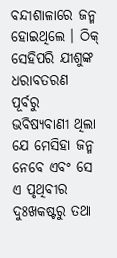ବନ୍ଦୀଶାଳାରେ ଜନ୍ମ ହୋଇଥିଲେ । ଠିକ୍ ସେହିପରି ଯୀଶୁଙ୍କ ଧରାବତରଣ ପୂର୍ବରୁ ଭବିଷ୍ୟବାଣୀ ଥିଲା ଯେ ମେସିହା ଜନ୍ମ ନେବେ ଏବଂ ସେ ଏ ପୃଥିବୀର ଦୁଃଖକଷ୍ଟରୁ ତଥା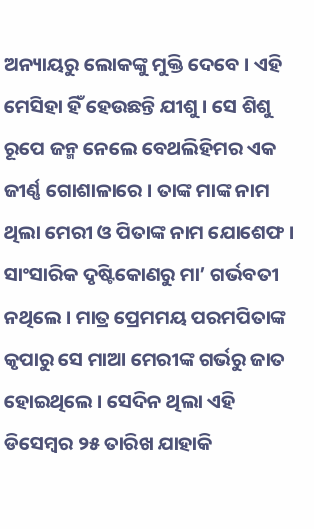ଅନ୍ୟାୟରୁ ଲୋକଙ୍କୁ ମୁକ୍ତି ଦେବେ । ଏହି ମେସିହା ହିଁ ହେଉଛନ୍ତି ଯୀଶୁ । ସେ ଶିଶୁ ରୂପେ ଜନ୍ମ ନେଲେ ବେଥଲିହିମର ଏକ ଜୀର୍ଣ୍ଣ ଗୋଶାଳାରେ । ତାଙ୍କ ମାଙ୍କ ନାମ ଥିଲା ମେରୀ ଓ ପିତାଙ୍କ ନାମ ଯୋଶେଫ । ସାଂସାରିକ ଦୃଷ୍ଟିକୋଣରୁ ମା’ ଗର୍ଭବତୀ ନଥିଲେ । ମାତ୍ର ପ୍ରେମମୟ ପରମପିତାଙ୍କ କୃପାରୁ ସେ ମାଆ ମେରୀଙ୍କ ଗର୍ଭରୁ ଜାତ ହୋଇଥିଲେ । ସେଦିନ ଥିଲା ଏହି ଡିସେମ୍ବର ୨୫ ତାରିଖ ଯାହାକି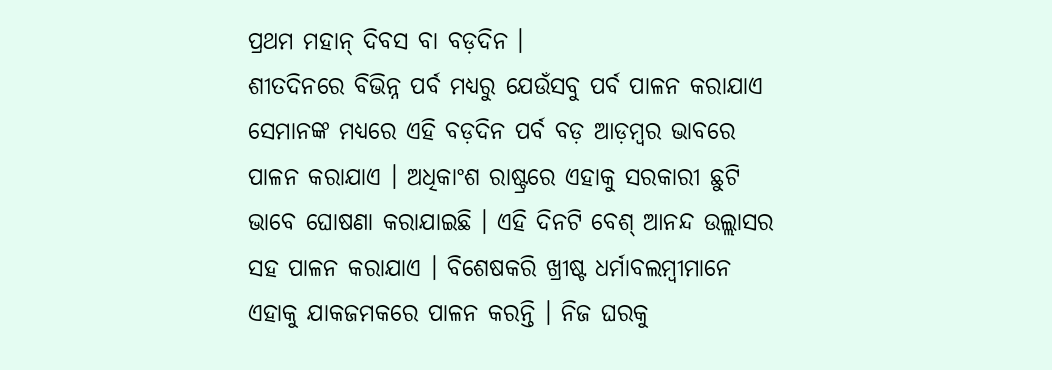ପ୍ରଥମ ମହାନ୍ ଦିବସ ବା ବଡ଼ଦିନ ।
ଶୀତଦିନରେ ବିଭିନ୍ନ ପର୍ବ ମଧ୍ୟରୁ ଯେଉଁସବୁ ପର୍ବ ପାଳନ କରାଯାଏ ସେମାନଙ୍କ ମଧ୍ୟରେ ଏହି ବଡ଼ଦିନ ପର୍ବ ବଡ଼ ଆଡ଼ମ୍ବର ଭାବରେ ପାଳନ କରାଯାଏ । ଅଧିକାଂଶ ରାଷ୍ଟ୍ରରେ ଏହାକୁ ସରକାରୀ ଛୁଟି ଭାବେ ଘୋଷଣା କରାଯାଇଛି । ଏହି ଦିନଟି ବେଶ୍ ଆନନ୍ଦ ଉଲ୍ଲାସର ସହ ପାଳନ କରାଯାଏ । ବିଶେଷକରି ଖ୍ରୀଷ୍ଟ ଧର୍ମାବଲମ୍ବୀମାନେ ଏହାକୁ ଯାକଜମକରେ ପାଳନ କରନ୍ତି । ନିଜ ଘରକୁ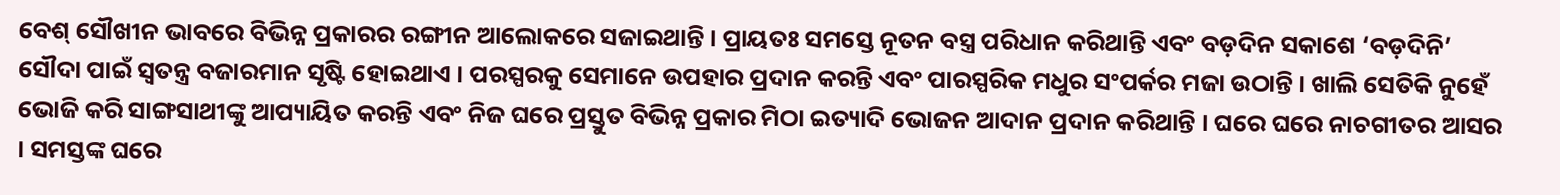ବେଶ୍ ସୌଖୀନ ଭାବରେ ବିଭିନ୍ନ ପ୍ରକାରର ରଙ୍ଗୀନ ଆଲୋକରେ ସଜାଇଥାନ୍ତି । ପ୍ରାୟତଃ ସମସ୍ତେ ନୂତନ ବସ୍ତ୍ର ପରିଧାନ କରିଥାନ୍ତି ଏବଂ ବଡ଼ଦିନ ସକାଶେ ‘ବଡ଼ଦିନି’ ସୌଦା ପାଇଁ ସ୍ୱତନ୍ତ୍ର ବଜାରମାନ ସୃଷ୍ଟି ହୋଇଥାଏ । ପରସ୍ପରକୁ ସେମାନେ ଉପହାର ପ୍ରଦାନ କରନ୍ତି ଏବଂ ପାରସ୍ପରିକ ମଧୁର ସଂପର୍କର ମଜା ଉଠାନ୍ତି । ଖାଲି ସେତିକି ନୁହେଁ ଭୋଜି କରି ସାଙ୍ଗସାଥୀଙ୍କୁ ଆପ୍ୟାୟିତ କରନ୍ତି ଏବଂ ନିଜ ଘରେ ପ୍ରସ୍ତୁତ ବିଭିନ୍ନ ପ୍ରକାର ମିଠା ଇତ୍ୟାଦି ଭୋଜନ ଆଦାନ ପ୍ରଦାନ କରିଥାନ୍ତି । ଘରେ ଘରେ ନାଚଗୀତର ଆସର । ସମସ୍ତଙ୍କ ଘରେ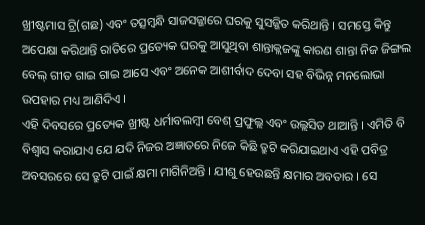ଖ୍ରୀଷ୍ଟମାସ ଟ୍ରି(ଗଛ) ଏବଂ ତତ୍ସମ୍ବନ୍ଧି ସାଜସଜ୍ଜାରେ ଘରକୁ ସୁସଜ୍ଜିତ କରିଥାନ୍ତି । ସମସ୍ତେ କିନ୍ତୁ ଅପେକ୍ଷା କରିଥାନ୍ତି ରାତିରେ ପ୍ରତ୍ୟେକ ଘରକୁ ଆସୁଥିବା ଶାନ୍ତାକ୍ଲଜଙ୍କୁ କାରଣ ଶାନ୍ତା ନିଜ ଜିଙ୍ଗଲ ବେଲ୍ ଗୀତ ଗାଇ ଗାଇ ଆସେ ଏବଂ ଅନେକ ଆଶୀର୍ବାଦ ଦେବା ସହ ବିଭିନ୍ନ ମନଲୋଭା ଉପହାର ମଧ୍ୟ ଆଣିଦିଏ ।
ଏହି ଦିବସରେ ପ୍ରତ୍ୟେକ ଖ୍ରୀଷ୍ଟ ଧର୍ମାବଲମ୍ବୀ ବେଶ୍ ପ୍ରଫୁଲ୍ଲ ଏବଂ ଉଲ୍ଲସିତ ଥାଆନ୍ତି । ଏମିତି ବି ବିଶ୍ୱାସ କରାଯାଏ ଯେ ଯଦି ନିଜର ଅଜ୍ଞାତରେ ନିଜେ କିଛି ତ୍ରୁଟି କରିଯାଇଥାଏ ଏହି ପବିତ୍ର ଅବସରରେ ସେ ତ୍ରୁଟି ପାଇଁ କ୍ଷମା ମାଗିନିଅନ୍ତି । ଯୀଶୁ ହେଉଛନ୍ତି କ୍ଷମାର ଅବତାର । ସେ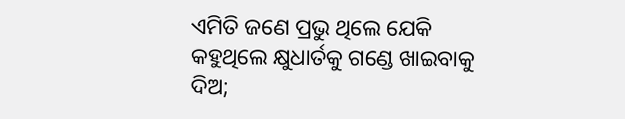ଏମିତି ଜଣେ ପ୍ରଭୁ ଥିଲେ ଯେକି କହୁଥିଲେ କ୍ଷୁଧାର୍ତକୁ ଗଣ୍ଡେ ଖାଇବାକୁ ଦିଅ;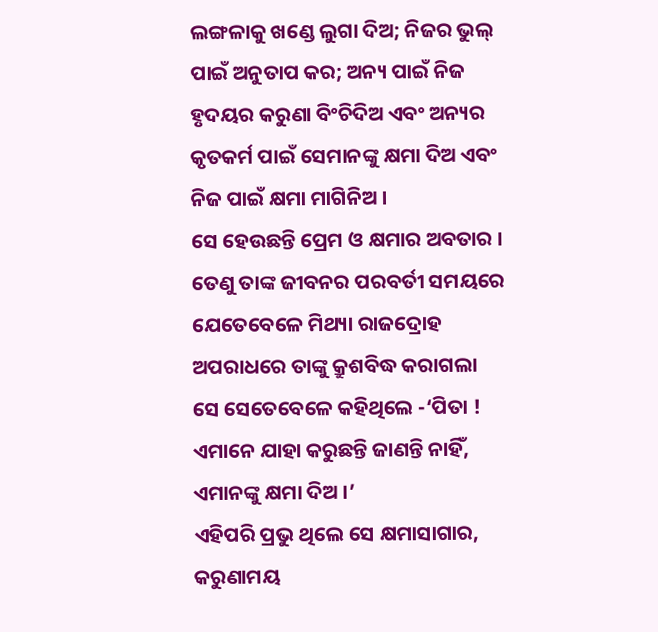ଲଙ୍ଗଳାକୁ ଖଣ୍ଡେ ଲୁଗା ଦିଅ; ନିଜର ଭୁଲ୍ ପାଇଁ ଅନୁତାପ କର; ଅନ୍ୟ ପାଇଁ ନିଜ ହୃଦୟର କରୁଣା ବିଂଚିଦିଅ ଏବଂ ଅନ୍ୟର କୃତକର୍ମ ପାଇଁ ସେମାନଙ୍କୁ କ୍ଷମା ଦିଅ ଏବଂ ନିଜ ପାଇଁ କ୍ଷମା ମାଗିନିଅ ।
ସେ ହେଉଛନ୍ତି ପ୍ରେମ ଓ କ୍ଷମାର ଅବତାର । ତେଣୁ ତାଙ୍କ ଜୀବନର ପରବର୍ତୀ ସମୟରେ ଯେତେବେଳେ ମିଥ୍ୟା ରାଜଦ୍ରୋହ ଅପରାଧରେ ତାଙ୍କୁ କ୍ରୁଶବିଦ୍ଧ କରାଗଲା ସେ ସେତେବେଳେ କହିଥିଲେ -‘ପିତା ! ଏମାନେ ଯାହା କରୁଛନ୍ତି ଜାଣନ୍ତି ନାହିଁ, ଏମାନଙ୍କୁ କ୍ଷମା ଦିଅ ।’
ଏହିପରି ପ୍ରଭୁ ଥିଲେ ସେ କ୍ଷମାସାଗାର, କରୁଣାମୟ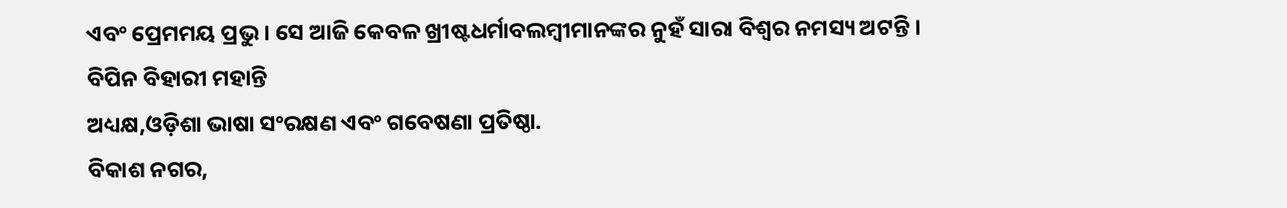ଏବଂ ପ୍ରେମମୟ ପ୍ରଭୁ । ସେ ଆଜି କେବଳ ଖ୍ରୀଷ୍ଟଧର୍ମାବଲମ୍ବୀମାନଙ୍କର ନୁହଁ ସାରା ବିଶ୍ୱର ନମସ୍ୟ ଅଟନ୍ତି ।
ବିପିନ ବିହାରୀ ମହାନ୍ତି
ଅଧ୍ୟକ୍ଷ,ଓଡ଼ିଶା ଭାଷା ସଂରକ୍ଷଣ ଏବଂ ଗବେଷଣା ପ୍ରତିଷ୍ଠା.
ବିକାଶ ନଗର,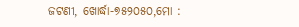ଜଟଣୀ, ଖୋର୍ଦ୍ଧା-୭୫୨୦୫୦,ମୋ :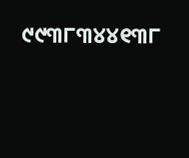୯୯୩୮୩୪୪୧୩୮